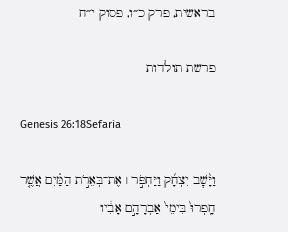בראשית, פרק כ״ו, פסוק י״ח

פרשת תולדות

Genesis 26:18Sefaria

וַיָּ֨שׇׁב יִצְחָ֜ק וַיַּחְפֹּ֣ר ׀ אֶת־בְּאֵרֹ֣ת הַמַּ֗יִם אֲשֶׁ֤ר חָֽפְרוּ֙ בִּימֵי֙ אַבְרָהָ֣ם אָבִ֔יו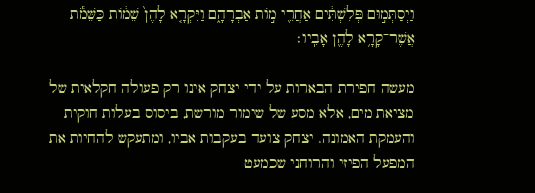וַיְסַתְּמ֣וּם פְּלִשְׁתִּ֔ים אַחֲרֵ֖י מ֣וֹת אַבְרָהָ֑ם וַיִּקְרָ֤א לָהֶן֙ שֵׁמ֔וֹת כַּשֵּׁמֹ֕ת אֲשֶׁר־קָרָ֥א לָהֶ֖ן אָבִֽיו׃

מעשה חפירת הבארות על ידי יצחק אינו רק פעולה חקלאית של מציאת מים, אלא מסע של שימור מורשת, ביסוס בעלות חוקית והעמקת האמונה. יצחק צועד בעקבות אביו, ומתעקש להחיות את המפעל הפיזי והרוחני שכמעט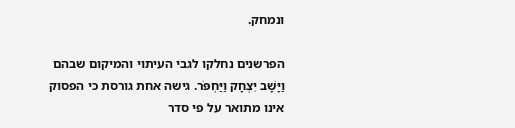ונמחק.

הפרשנים נחלקו לגבי העיתוי והמיקום שבהם וַיָּשָׁב יִצְחָק וַיַּחְפֹּר. גישה אחת גורסת כי הפסוק אינו מתואר על פי סדר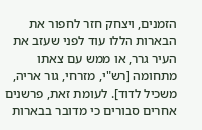הזמנים, ויצחק חזר לחפור את הבארות הללו עוד לפני שעזב את העיר גרר, או ממש עם צאתו מתחומה [רש"י, מזרחי, גור אריה, משכיל לדוד]. לעומת זאת, פרשנים אחרים סבורים כי מדובר בבארות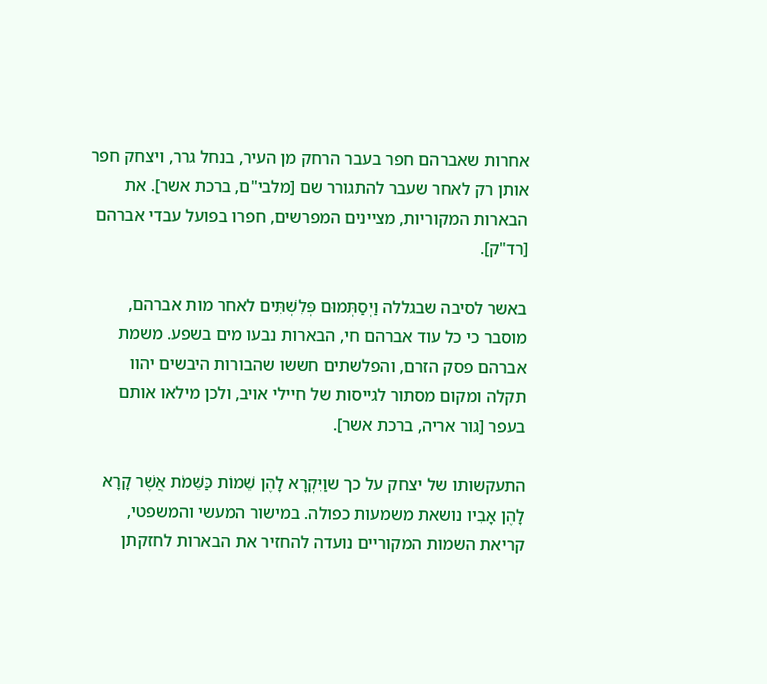אחרות שאברהם חפר בעבר הרחק מן העיר, בנחל גרר, ויצחק חפר אותן רק לאחר שעבר להתגורר שם [מלבי"ם, ברכת אשר]. את הבארות המקוריות, מציינים המפרשים, חפרו בפועל עבדי אברהם [רד"ק].

באשר לסיבה שבגללה וַיְסַתְּמוּם פְּלִשְׁתִּים לאחר מות אברהם, מוסבר כי כל עוד אברהם חי, הבארות נבעו מים בשפע. משמת אברהם פסק הזרם, והפלשתים חששו שהבורות היבשים יהוו תקלה ומקום מסתור לגייסות של חיילי אויב, ולכן מילאו אותם בעפר [גור אריה, ברכת אשר].

התעקשותו של יצחק על כך שוַיִּקְרָא לָהֶן שֵׁמוֹת כַּשֵּׁמֹת אֲשֶׁר קָרָא לָהֶן אָבִיו נושאת משמעות כפולה. במישור המעשי והמשפטי, קריאת השמות המקוריים נועדה להחזיר את הבארות לחזקתן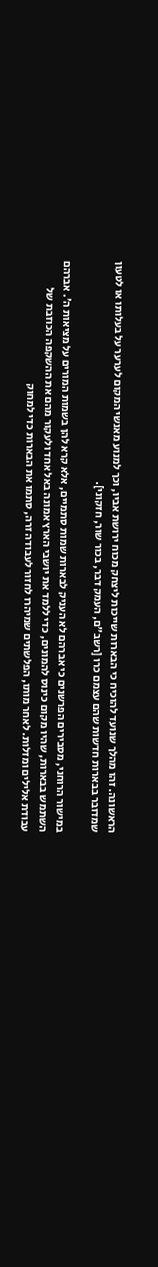הראשונה. זהו מהלך שנועד להוכיח כי הבארות שייכות ליצחק מכוח ירושת אביו, וכך למנוע מאנשי המקום לערער על בעלותו או לטעון שמדובר בבארות חדשות שהם עצמם כרו [רשב"ם, העמק דבר, בכור שור, חזקוני].

במישור הרוחני, מסבירים הפרשנים כי אברהם לא העניק לבארות שמות סתמיים, אלא קרא להן בשמות המורים על מציאות ה'. אברהם השתמש בבארות, שהיו מקום כינוס להמונים, כדי ללמד את יושבי הארץ אמונה באל אחד ולעקור מהם את ההשקפה הכוזבת של עבודת אלילים ומזלות. לאחר מותו, הפלשתים שמיהרו לחזור לעבודה זרה, סתמו את הבארות כדי למחוק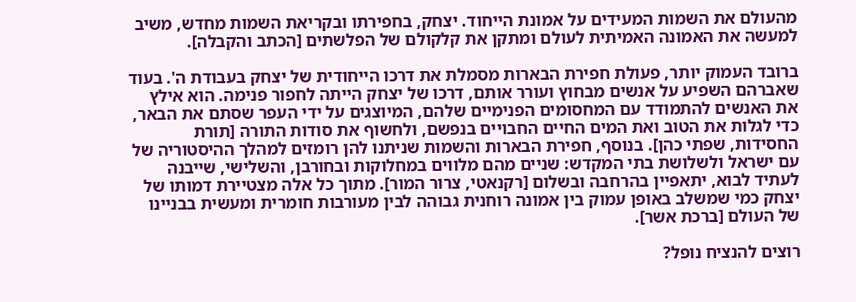מהעולם את השמות המעידים על אמונת הייחוד. יצחק, בחפירתו ובקריאת השמות מחדש, משיב למעשה את האמונה האמיתית לעולם ומתקן את קלקולם של הפלשתים [הכתב והקבלה].

ברובד העמוק יותר, פעולת חפירת הבארות מסמלת את דרכו הייחודית של יצחק בעבודת ה'. בעוד שאברהם השפיע על אנשים מבחוץ ועורר אותם, דרכו של יצחק הייתה לחפור פנימה. הוא אילץ את האנשים להתמודד עם המחסומים הפנימיים שלהם, המיוצגים על ידי העפר שסתם את הבאר, כדי לגלות את הטוב ואת המים החיים החבויים בנפשם, ולחשוף את סודות התורה [תורת החסידות, שפתי כהן]. בנוסף, חפירת הבארות והשמות שניתנו להן רומזים למהלך ההיסטוריה של עם ישראל ולשלושת בתי המקדש: שניים מהם מלווים במחלוקות ובחורבן, והשלישי, שייבנה לעתיד לבוא, יתאפיין בהרחבה ובשלום [רקנאטי, צרור המור]. מתוך כל אלה מצטיירת דמותו של יצחק כמי שמשלב באופן עמוק בין אמונה רוחנית גבוהה לבין מעורבות חומרית ומעשית בבניינו של העולם [ברכת אשר].

רוצים להנציח נופל?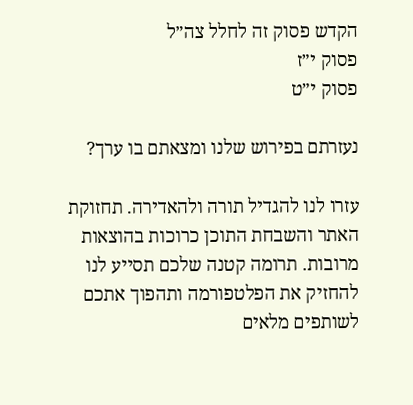הקדש פסוק זה לחלל צה״ל
פסוק י״ז
פסוק י״ט

נעזרתם בפירוש שלנו ומצאתם בו ערך?

עזרו לנו להגדיל תורה ולהאדירה. תחזוקת האתר והשבחת התוכן כרוכות בהוצאות מרובות. תרומה קטנה שלכם תסייע לנו להחזיק את הפלטפורמה ותהפוך אתכם לשותפים מלאים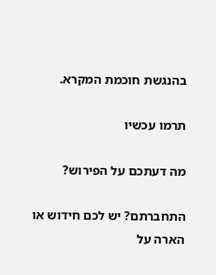בהנגשת חוכמת המקרא.

תרמו עכשיו

מה דעתכם על הפירוש?

התחברתם? יש לכם חידוש או הארה על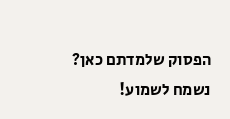הפסוק שלמדתם כאן? נשמח לשמוע!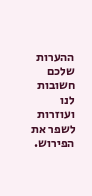ההערות שלכם חשובות לנו ועוזרות לשפר את הפירוש.